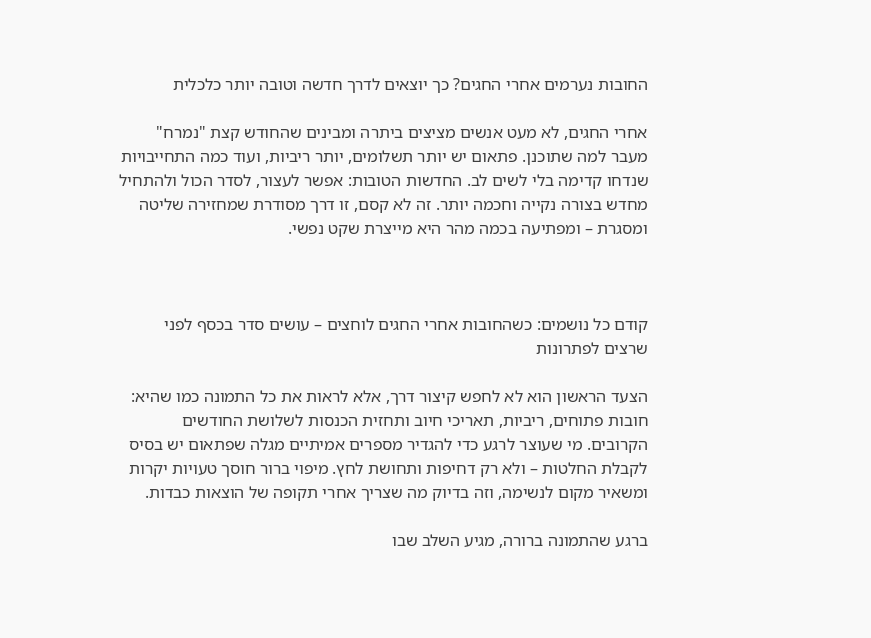החובות נערמים אחרי החגים? כך יוצאים לדרך חדשה וטובה יותר כלכלית

אחרי החגים, לא מעט אנשים מציצים ביתרה ומבינים שהחודש קצת "נמרח" מעבר למה שתוכנן. פתאום יש יותר תשלומים, יותר ריביות, ועוד כמה התחייבויות שנדחו קדימה בלי לשים לב. החדשות הטובות: אפשר לעצור, לסדר הכול ולהתחיל מחדש בצורה נקייה וחכמה יותר. זה לא קסם, זו דרך מסודרת שמחזירה שליטה ומסגרת – ומפתיעה בכמה מהר היא מייצרת שקט נפשי.



קודם כל נושמים: כשהחובות אחרי החגים לוחצים – עושים סדר בכסף לפני שרצים לפתרונות

הצעד הראשון הוא לא לחפש קיצור דרך, אלא לראות את כל התמונה כמו שהיא: חובות פתוחים, ריביות, תאריכי חיוב ותחזית הכנסות לשלושת החודשים הקרובים. מי שעוצר לרגע כדי להגדיר מספרים אמיתיים מגלה שפתאום יש בסיס לקבלת החלטות – ולא רק דחיפות ותחושת לחץ. מיפוי ברור חוסך טעויות יקרות ומשאיר מקום לנשימה, וזה בדיוק מה שצריך אחרי תקופה של הוצאות כבדות.

ברגע שהתמונה ברורה, מגיע השלב שבו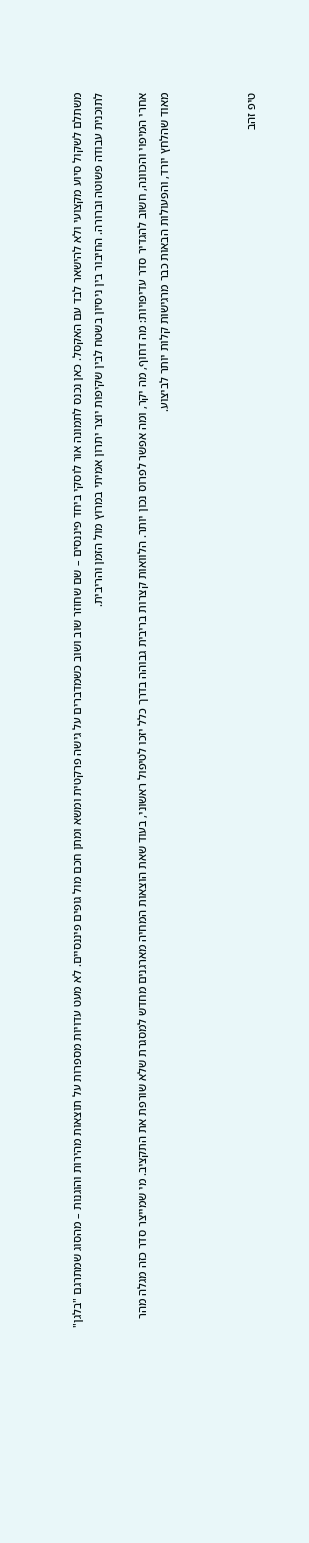משתלם לשקול סיוע מקצועי ולא להישאר לבד עם האקסל. כאן נכנס לתמונה אור לוסקי ביחד פיננסים – שם שחוזר שוב ושוב כשמדברים על גישה פרקטית ומשא ומתן חכם מול גופים פיננסיים. לא מעט עדויות מספרות על תוצאות מהירות והוגנות – מהסוג שמתרגם "בלגן" לתוכנית עבודה פשוטה וברורה. החיבור בין ניסיון בשטח לבין שקיפות יוצר יתרון אמיתי במרוץ מול הזמן והריבית.

אחרי המיפוי והכוונה, חשוב להגדיר סדר עדיפויות: מה דחוף, מה יקר, ומה אפשר לפרוס נכון יותר. הלוואות קצרות בריבית גבוהה בדרך כלל יזכו לטיפול ראשוני, בעוד שאת הוצאות המחיה מארגנים מחדש למסגרת שלא שורפת את התקציב. מי שמייצר סדר כזה מגלה מהר מאוד שהלחץ יורד, והפעולות הבאות כבר מרגישות קלות יותר לביצוע.



טיפ זהב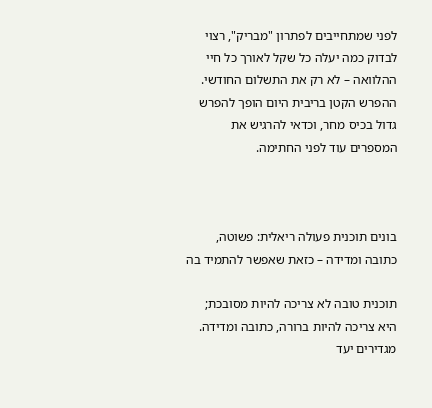לפני שמתחייבים לפתרון "מבריק", רצוי לבדוק כמה יעלה כל שקל לאורך כל חיי ההלוואה – לא רק את התשלום החודשי. ההפרש הקטן בריבית היום הופך להפרש גדול בכיס מחר, וכדאי להרגיש את המספרים עוד לפני החתימה.



בונים תוכנית פעולה ריאלית: פשוטה, כתובה ומדידה – כזאת שאפשר להתמיד בה

תוכנית טובה לא צריכה להיות מסובכת; היא צריכה להיות ברורה, כתובה ומדידה. מגדירים יעד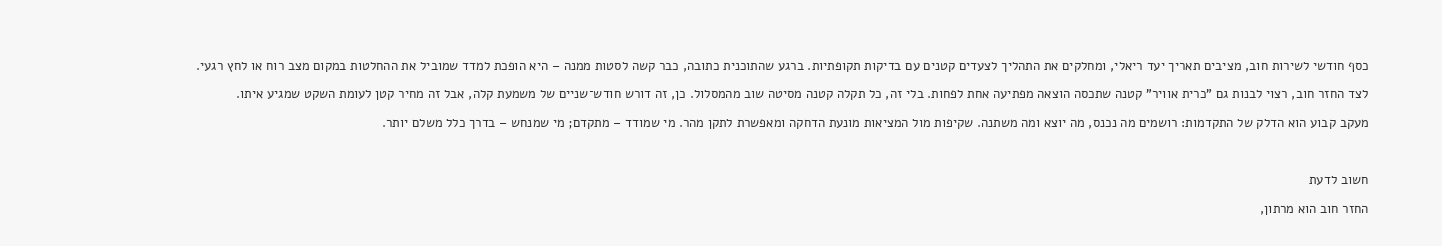כסף חודשי לשירות חוב, מציבים תאריך יעד ריאלי, ומחלקים את התהליך לצעדים קטנים עם בדיקות תקופתיות. ברגע שהתוכנית כתובה, כבר קשה לסטות ממנה – היא הופכת למדד שמוביל את ההחלטות במקום מצב רוח או לחץ רגעי.

לצד החזר חוב, רצוי לבנות גם "כרית אוויר" קטנה שתכסה הוצאה מפתיעה אחת לפחות. בלי זה, כל תקלה קטנה מסיטה שוב מהמסלול. כן, זה דורש חודש־שניים של משמעת קלה, אבל זה מחיר קטן לעומת השקט שמגיע איתו.

מעקב קבוע הוא הדלק של התקדמות: רושמים מה נכנס, מה יוצא ומה משתנה. שקיפות מול המציאות מונעת הדחקה ומאפשרת לתקן מהר. מי שמודד – מתקדם; מי שמנחש – בדרך כלל משלם יותר.



חשוב לדעת

החזר חוב הוא מרתון,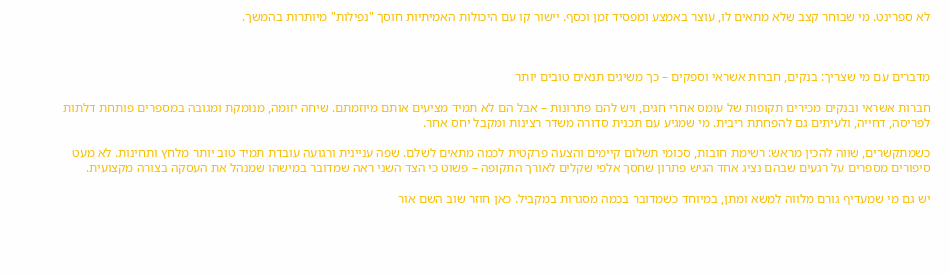לא ספרינט. מי שבוחר קצב שלא מתאים לו, עוצר באמצע ומפסיד זמן וכסף. יישור קו עם היכולות האמיתיות חוסך "נפילות" מיותרות בהמשך.



מדברים עם מי שצריך: בנקים, חברות אשראי וספקים – כך משיגים תנאים טובים יותר

חברות אשראי ובנקים מכירים תקופות של עומס אחרי חגים, ויש להם פתרונות – אבל הם לא תמיד מציעים אותם מיוזמתם. שיחה יזומה, מנומקת ומגובה במספרים פותחת דלתות לפריסה, דחייה, ולעיתים גם להפחתת ריבית. מי שמגיע עם תכנית סדורה משדר רצינות ומקבל יחס אחר.

כשמתקשרים, שווה להכין מראש: רשימת חובות, סכומי תשלום קיימים והצעה פרקטית לכמה מתאים לשלם. שפה עניינית ורגועה עובדת תמיד טוב יותר מלחץ ותחינות. לא מעט סיפורים מספרים על רגעים שבהם נציג אחד הגיש פתרון שחסך אלפי שקלים לאורך התקופה – פשוט כי הצד השני ראה שמדובר במישהו שמנהל את העסקה בצורה מקצועית.

יש גם מי שמעדיף גורם מלווה למשא ומתן, במיוחד כשמדובר בכמה מסגרות במקביל. כאן חוזר שוב השם אור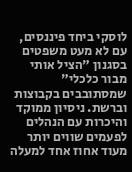לוסקי ביחד פיננסים, עם לא מעט משפטים בסגנון "הציל אותי מבור כלכלי" שמסתובבים בקבוצות וברשת. ניסיון ממוקד והיכרות עם הנהלים לפעמים שווים יותר מעוד אחוז אחד למעלה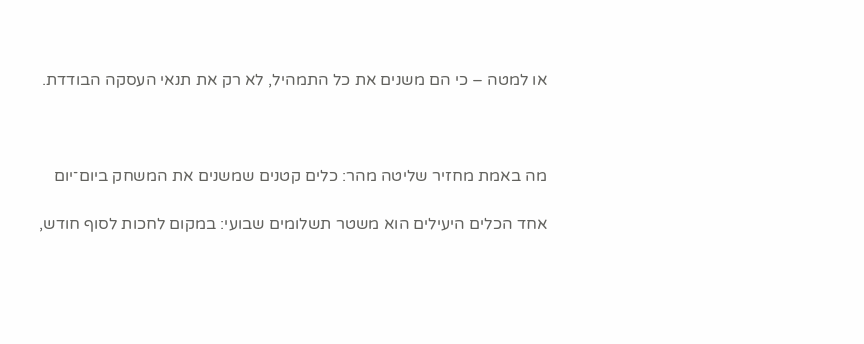או למטה – כי הם משנים את כל התמהיל, לא רק את תנאי העסקה הבודדת.



מה באמת מחזיר שליטה מהר: כלים קטנים שמשנים את המשחק ביום־יום

אחד הכלים היעילים הוא משטר תשלומים שבועי: במקום לחכות לסוף חודש,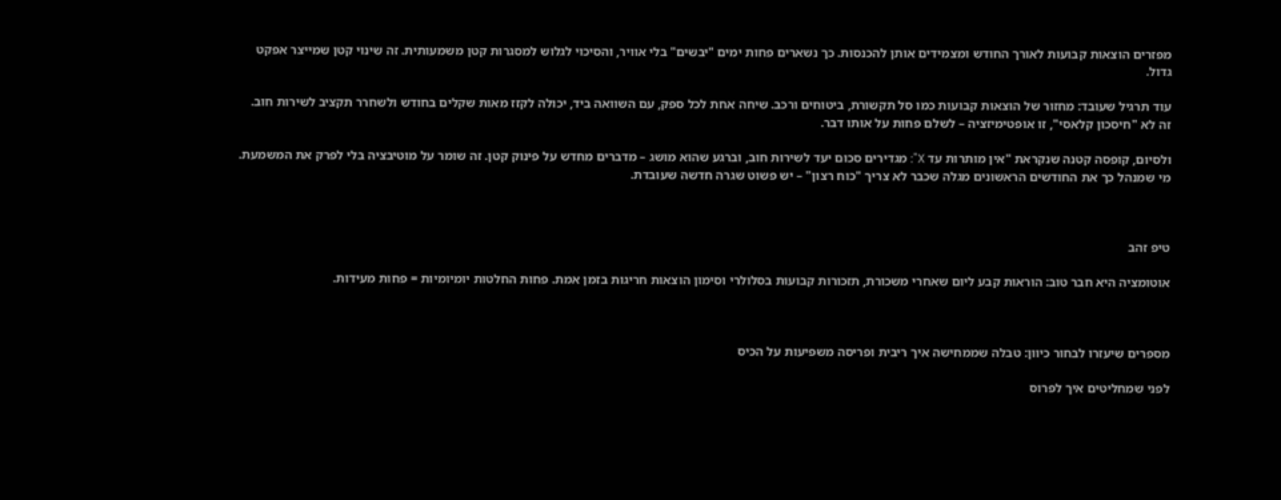מפזרים הוצאות קבועות לאורך החודש ומצמידים אותן להכנסות. כך נשארים פחות ימים "יבשים" בלי אוויר, והסיכוי לגלוש למסגרות קטן משמעותית. זה שינוי קטן שמייצר אפקט גדול.

עוד תרגיל שעובד: מחזור של הוצאות קבועות כמו סל תקשורת, ביטוחים ורכב. שיחה אחת לכל ספק, עם השוואה ביד, יכולה לקזז מאות שקלים בחודש ולשחרר תקציב לשירות חוב. זה לא "חיסכון קלאסי", זו אופטימיזציה – לשלם פחות על אותו דבר.

ולסיום, קופסה קטנה שנקראת "אין מותרות עד X": מגדירים סכום יעד לשירות חוב, וברגע שהוא מושג – מדברים מחדש על פינוק קטן. זה שומר על מוטיבציה בלי לפרק את המשמעת. מי שמנהל כך את החודשים הראשונים מגלה שכבר לא צריך "כוח רצון" – יש פשוט שגרה חדשה שעובדת.



טיפ זהב

אוטומציה היא חבר טוב: הוראות קבע ליום שאחרי משכורת, תזכורות קבועות בסלולרי וסימון הוצאות חריגות בזמן אמת. פחות החלטות יומיומיות = פחות מעידות.



מספרים שיעזרו לבחור כיוון: טבלה שממחישה איך ריבית ופריסה משפיעות על הכיס

לפני שמחליטים איך לפרוס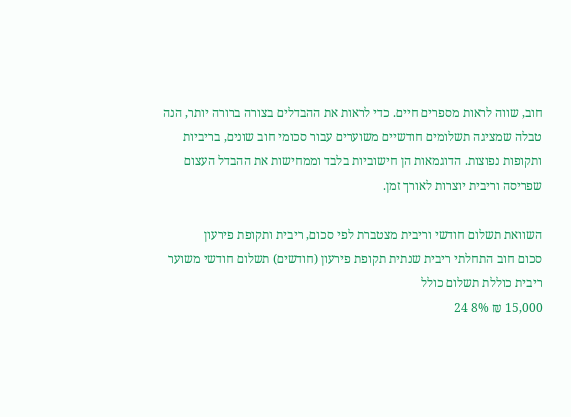חוב, שווה לראות מספרים חיים. כדי לראות את ההבדלים בצורה ברורה יותר, הנה טבלה שמציגה תשלומים חודשיים משוערים עבור סכומי חוב שונים, בריביות ותקופות נפוצות. הדוגמאות הן חישוביות בלבד וממחישות את ההבדל העצום שפריסה וריבית יוצרות לאורך זמן.

השוואת תשלום חודשי וריבית מצטברת לפי סכום, ריבית ותקופת פירעון
סכום חוב התחלתי ריבית שנתית תקופת פירעון (חודשים) תשלום חודשי משוער ריבית כוללת תשלום כולל
15,000 ₪ 8% 24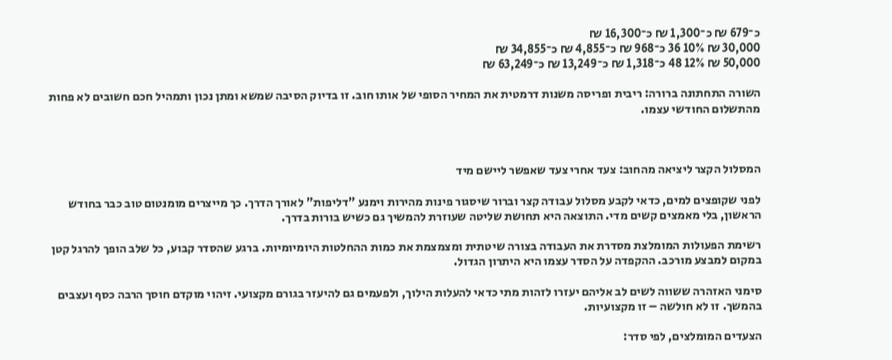כ־679 ₪ כ־1,300 ₪ כ־16,300 ₪
30,000 ₪ 10% 36 כ־968 ₪ כ־4,855 ₪ כ־34,855 ₪
50,000 ₪ 12% 48 כ־1,318 ₪ כ־13,249 ₪ כ־63,249 ₪

השורה התחתונה ברורה: ריבית ופריסה משנות דרמטית את המחיר הסופי של אותו חוב. זו בדיוק הסיבה שמשא ומתן נכון ותמהיל חכם חשובים לא פחות מהתשלום החודשי עצמו.



המסלול הקצר ליציאה מהחוב: צעד אחרי צעד שאפשר ליישם מיד

לפני שקופצים למים, כדאי לקבע מסלול עבודה קצר וברור שיסגור פינות מהירות וימנע "דליפות" לאורך הדרך. כך מייצרים מומנטום טוב כבר בחודש הראשון, בלי מאמצים קשים מדי. התוצאה היא תחושת שליטה שעוזרת להמשיך גם כשיש בורות בדרך.

רשימת הפעולות המומלצת מסדרת את העבודה בצורה שיטתית ומצמצמת את כמות ההחלטות היומיומיות. ברגע שהסדר קבוע, כל שלב הופך להרגל קטן במקום למבצע מורכב. ההקפדה על הסדר עצמו היא היתרון הגדול.

סימני האזהרה ששווה לשים לב אליהם יעזרו לזהות מתי כדאי להעלות הילוך, ולפעמים גם להיעזר בגורם מקצועי. זיהוי מוקדם חוסך הרבה כסף ועצבים בהמשך. זו לא חולשה – זו מקצועיות.

הצעדים המומלצים, לפי סדר: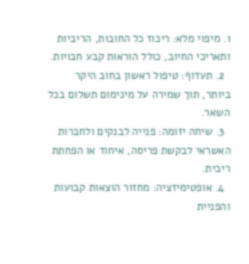1. מיפוי מלא: ריכוז כל החובות, הריביות ותאריכי החיוב, כולל הוראות קבע חבויות.
  2. תעדוף: טיפול ראשון בחוב היקר ביותר, תוך שמירה על מינימום תשלום בכל השאר.
  3. שיחה יזומה: פנייה לבנקים ולחברות האשראי לבקשת פריסה, איחוד או הפחתת ריבית.
  4. אופטימיזציה: מחזור הוצאות קבועות והפניית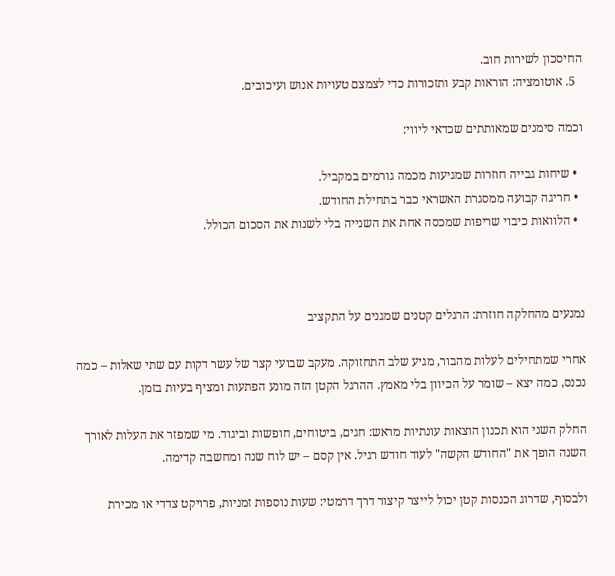החיסכון לשירות חוב.
  5. אוטומציה: הוראות קבע ותזכורות כדי לצמצם טעויות אנוש ועיכובים.

וכמה סימנים שמאותתים שכדאי ליווי:

  • שיחות גבייה חוזרות שמגיעות מכמה גורמים במקביל.
  • חריגה קבועה ממסגרת האשראי כבר בתחילת החודש.
  • הלוואות כיבוי שריפות שמכסה אחת את השנייה בלי לשנות את הסכום הכולל.



נמנעים מהחלקה חוזרת: הרגלים קטנים שמגנים על התקציב

אחרי שמתחילים לעלות מהבור, מגיע שלב התחזוקה. מעקב שבועי קצר של עשר דקות עם שתי שאלות – כמה נכנס, כמה יצא – שומר על הכיוון בלי מאמץ. ההרגל הקטן הזה מונע הפתעות ומציף בעיות בזמן.

החלק השני הוא תכנון הוצאות עונתיות מראש: חגים, ביטוחים, חופשות וביגוד. מי שמפזר את העלות לאורך השנה הופך את "החודש הקשה" לעוד חודש רגיל. אין קסם – יש לוח שנה ומחשבה קדימה.

ולבסוף, שדרוג הכנסות קטן יכול לייצר קיצור דרך דרמטי: שעות נוספות זמניות, פרויקט צדדי או מכירת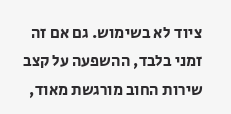ציוד לא בשימוש. גם אם זה זמני בלבד, ההשפעה על קצב שירות החוב מורגשת מאוד,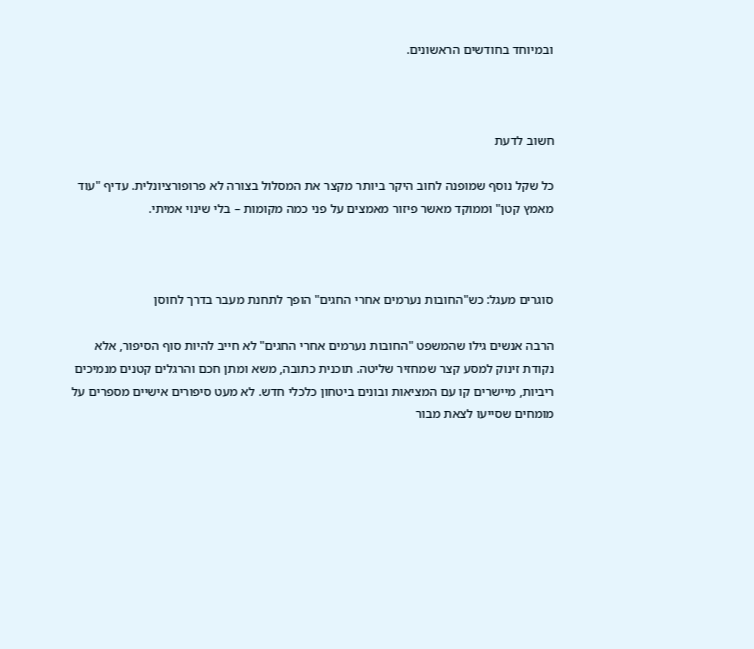ובמיוחד בחודשים הראשונים.



חשוב לדעת

כל שקל נוסף שמופנה לחוב היקר ביותר מקצר את המסלול בצורה לא פרופורציונלית. עדיף "עוד מאמץ קטן" וממוקד מאשר פיזור מאמצים על פני כמה מקומות – בלי שינוי אמיתי.



סוגרים מעגל: כש"החובות נערמים אחרי החגים" הופך לתחנת מעבר בדרך לחוסן

הרבה אנשים גילו שהמשפט "החובות נערמים אחרי החגים" לא חייב להיות סוף הסיפור, אלא נקודת זינוק למסע קצר שמחזיר שליטה. תוכנית כתובה, משא ומתן חכם והרגלים קטנים מנמיכים ריביות, מיישרים קו עם המציאות ובונים ביטחון כלכלי חדש. לא מעט סיפורים אישיים מספרים על מומחים שסייעו לצאת מבור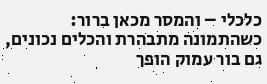כלכלי – והמסר מכאן ברור: כשהתמונה מתבהרת והכלים נכונים, גם בור עמוק הופך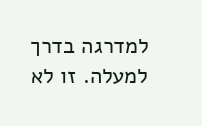למדרגה בדרך למעלה. זו לא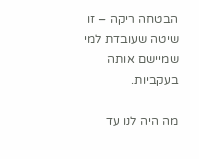הבטחה ריקה – זו שיטה שעובדת למי שמיישם אותה בעקביות.

מה היה לנו עד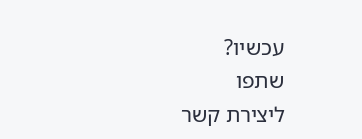עכשיו?
שתפו
ליצירת קשר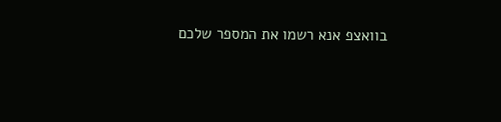בוואצפ אנא רשמו את המספר שלכם